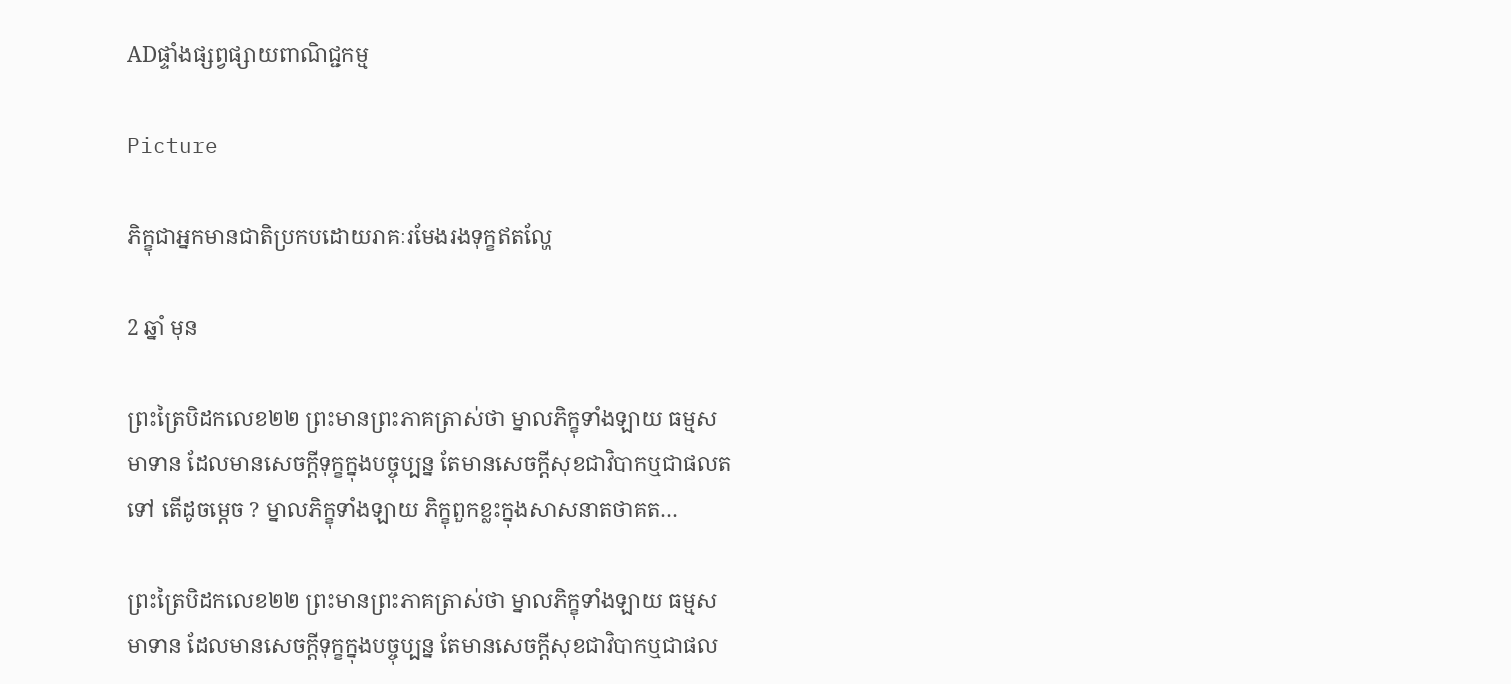ADផ្ទាំងផ្សព្វផ្សាយពាណិជ្ជកម្ម

Picture

ភិក្ខុជាអ្នកមានជាតិប្រកបដោយរាគៈរមែងរងទុក្ខឥតល្ហែ

2 ឆ្នាំ មុន

ព្រះត្រៃបិដកលេខ២២ ព្រះមានព្រះភាគត្រាស់ថា ម្នាលភិក្ខុទាំងឡាយ ធម្មសមាទាន ដែលមានសេចក្តីទុក្ខក្នុងបច្ចុប្បន្ន តែមានសេចក្តីសុខជាវិបាកឬជាផលតទៅ តើដូចម្តេច ? ម្នាលភិក្ខុទាំងឡាយ ភិក្ខុពួកខ្លះក្នុងសាសនាតថាគត…

ព្រះត្រៃបិដកលេខ២២ ព្រះមានព្រះភាគត្រាស់ថា ម្នាលភិក្ខុទាំងឡាយ ធម្មសមាទាន ដែលមានសេចក្តីទុក្ខក្នុងបច្ចុប្បន្ន តែមានសេចក្តីសុខជាវិបាកឬជាផល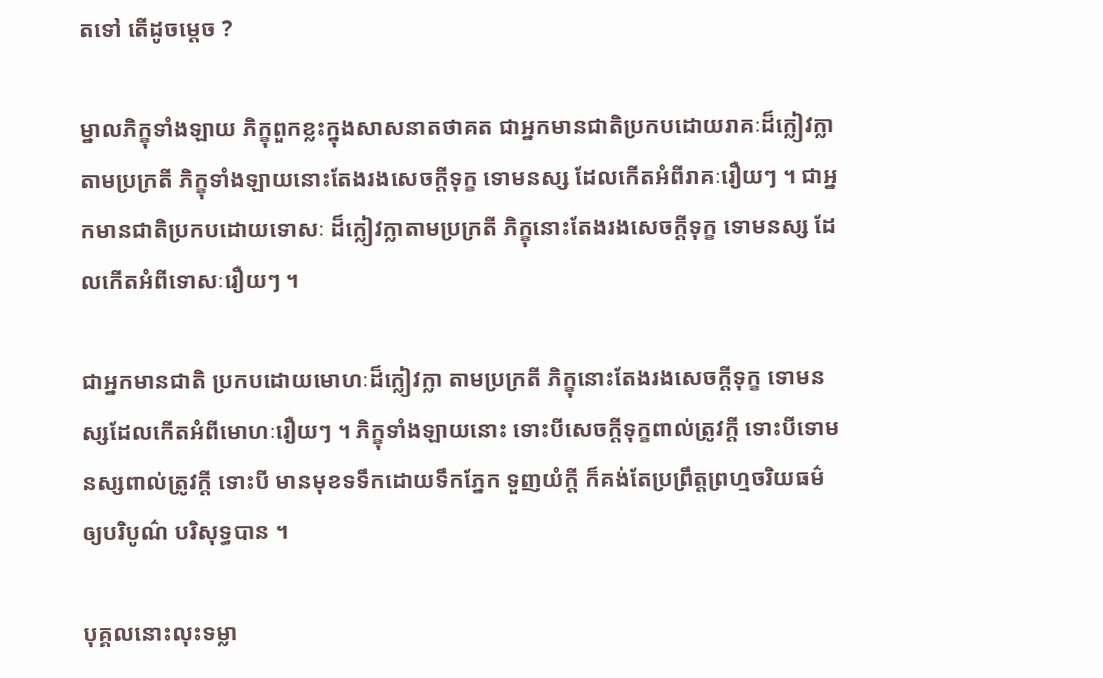តទៅ តើដូចម្តេច ?

ម្នាលភិក្ខុទាំងឡាយ ភិក្ខុពួកខ្លះក្នុងសាសនាតថាគត ជាអ្នកមានជាតិប្រកបដោយរាគៈដ៏ក្លៀវក្លាតាមប្រក្រតី ភិក្ខុទាំងឡាយនោះតែងរងសេចក្តីទុក្ខ ទោមនស្ស ដែលកើតអំពីរាគៈរឿយៗ ។ ជាអ្នកមានជាតិប្រកបដោយទោសៈ ដ៏ក្លៀវក្លាតាមប្រក្រតី ភិក្ខុនោះតែងរងសេចក្តីទុក្ខ ទោមនស្ស ដែលកើតអំពីទោសៈរឿយៗ ។

ជាអ្នកមានជាតិ ប្រកបដោយមោហៈដ៏ក្លៀវក្លា តាមប្រក្រតី ភិក្ខុនោះតែងរងសេចក្តីទុក្ខ ទោមនស្សដែលកើតអំពីមោហៈរឿយៗ ។ ភិក្ខុទាំងឡាយនោះ ទោះបីសេចក្តីទុក្ខពាល់ត្រូវក្តី ទោះបីទោមនស្សពាល់ត្រូវក្តី ទោះបី មានមុខទទឹកដោយទឹកភ្នែក ទួញយំក្តី ក៏គង់តែប្រព្រឹត្តព្រហ្មចរិយធម៌ឲ្យបរិបូណ៌ បរិសុទ្ធបាន ។

បុគ្គលនោះលុះទម្លា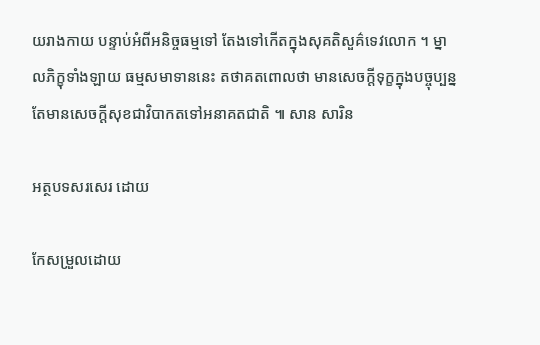យរាងកាយ បន្ទាប់អំពីអនិច្ចធម្មទៅ តែងទៅកើតក្នុងសុគតិសួគ៌ទេវលោក ។ ម្នាលភិក្ខុទាំងឡាយ ធម្មសមាទាននេះ តថាគតពោលថា មានសេចក្តីទុក្ខក្នុងបច្ចុប្បន្ន តែមានសេចក្តីសុខជាវិបាកតទៅអនាគតជាតិ ៕ សាន សារិន

អត្ថបទសរសេរ ដោយ

កែសម្រួលដោយ